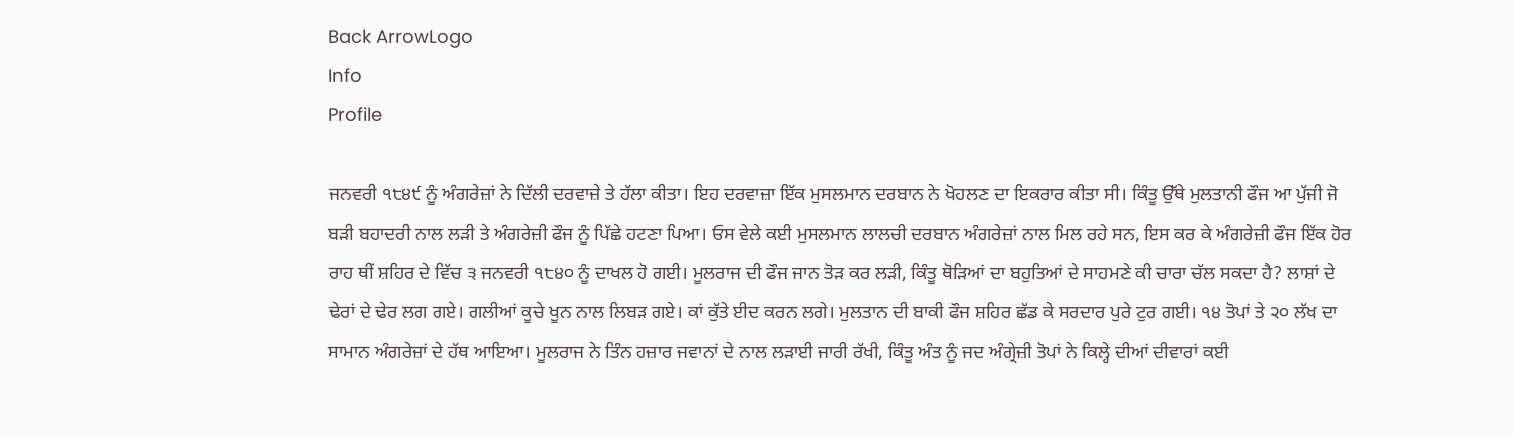Back ArrowLogo
Info
Profile

ਜਨਵਰੀ ੧੮੪੯ ਨੂੰ ਅੰਗਰੇਜ਼ਾਂ ਨੇ ਦਿੱਲੀ ਦਰਵਾਜ਼ੇ ਤੇ ਹੱਲਾ ਕੀਤਾ। ਇਹ ਦਰਵਾਜ਼ਾ ਇੱਕ ਮੁਸਲਮਾਨ ਦਰਬਾਨ ਨੇ ਖੋਹਲਣ ਦਾ ਇਕਰਾਰ ਕੀਤਾ ਸੀ। ਕਿੰਤੂ ਉੱਥੇ ਮੁਲਤਾਨੀ ਫੌਜ ਆ ਪੁੱਜੀ ਜੋ ਬੜੀ ਬਹਾਦਰੀ ਨਾਲ ਲੜੀ ਤੇ ਅੰਗਰੇਜ਼ੀ ਫੌਜ ਨੂੰ ਪਿੱਛੇ ਹਟਣਾ ਪਿਆ। ਓਸ ਵੇਲੇ ਕਈ ਮੁਸਲਮਾਨ ਲਾਲਚੀ ਦਰਬਾਨ ਅੰਗਰੇਜ਼ਾਂ ਨਾਲ ਮਿਲ ਰਹੇ ਸਨ, ਇਸ ਕਰ ਕੇ ਅੰਗਰੇਜ਼ੀ ਫੌਜ ਇੱਕ ਹੋਰ ਰਾਹ ਥੀਂ ਸ਼ਹਿਰ ਦੇ ਵਿੱਚ ੩ ਜਨਵਰੀ ੧੮੪੦ ਨੂੰ ਦਾਖਲ ਹੋ ਗਈ। ਮੂਲਰਾਜ ਦੀ ਫੌਜ ਜਾਨ ਤੋੜ ਕਰ ਲੜੀ, ਕਿੰਤੂ ਥੋੜਿਆਂ ਦਾ ਬਹੁਤਿਆਂ ਦੇ ਸਾਹਮਣੇ ਕੀ ਚਾਰਾ ਚੱਲ ਸਕਦਾ ਹੈ? ਲਾਸ਼ਾਂ ਦੇ ਢੇਰਾਂ ਦੇ ਢੇਰ ਲਗ ਗਏ। ਗਲੀਆਂ ਕੂਚੇ ਖੂਨ ਨਾਲ ਲਿਬੜ ਗਏ। ਕਾਂ ਕੁੱਤੇ ਈਦ ਕਰਨ ਲਗੇ। ਮੁਲਤਾਨ ਦੀ ਬਾਕੀ ਫੌਜ ਸ਼ਹਿਰ ਛੱਡ ਕੇ ਸਰਦਾਰ ਪੁਰੇ ਟੁਰ ਗਈ। ੧੪ ਤੋਪਾਂ ਤੇ ੨੦ ਲੱਖ ਦਾ ਸਾਮਾਨ ਅੰਗਰੇਜ਼ਾਂ ਦੇ ਹੱਥ ਆਇਆ। ਮੂਲਰਾਜ ਨੇ ਤਿੰਨ ਹਜ਼ਾਰ ਜਵਾਨਾਂ ਦੇ ਨਾਲ ਲੜਾਈ ਜਾਰੀ ਰੱਖੀ, ਕਿੰਤੂ ਅੰਤ ਨੂੰ ਜਦ ਅੰਗ੍ਰੇਜ਼ੀ ਤੋਪਾਂ ਨੇ ਕਿਲ੍ਹੇ ਦੀਆਂ ਦੀਵਾਰਾਂ ਕਈ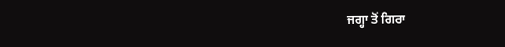ਜਗ੍ਹਾ ਤੋਂ ਗਿਰਾ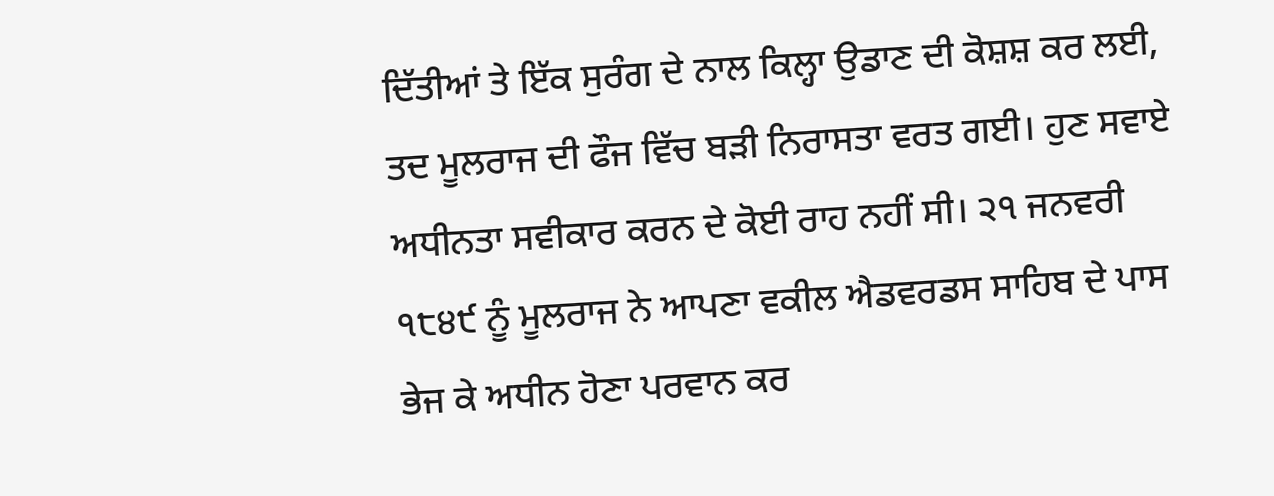ਦਿੱਤੀਆਂ ਤੇ ਇੱਕ ਸੁਰੰਗ ਦੇ ਨਾਲ ਕਿਲ੍ਹਾ ਉਡਾਣ ਦੀ ਕੋਸ਼ਸ਼ ਕਰ ਲਈ, ਤਦ ਮੂਲਰਾਜ ਦੀ ਫੌਜ ਵਿੱਚ ਬੜੀ ਨਿਰਾਸਤਾ ਵਰਤ ਗਈ। ਹੁਣ ਸਵਾਏ ਅਧੀਨਤਾ ਸਵੀਕਾਰ ਕਰਨ ਦੇ ਕੋਈ ਰਾਹ ਨਹੀਂ ਸੀ। ੨੧ ਜਨਵਰੀ ੧੮੪੯ ਨੂੰ ਮੂਲਰਾਜ ਨੇ ਆਪਣਾ ਵਕੀਲ ਐਡਵਰਡਸ ਸਾਹਿਬ ਦੇ ਪਾਸ ਭੇਜ ਕੇ ਅਧੀਨ ਹੋਣਾ ਪਰਵਾਨ ਕਰ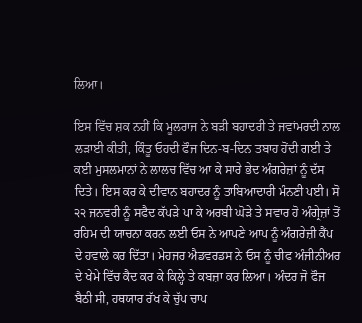ਲਿਆ।

ਇਸ ਵਿੱਚ ਸ਼ਕ ਨਹੀਂ ਕਿ ਮੂਲਰਾਜ ਨੇ ਬੜੀ ਬਹਾਦਰੀ ਤੇ ਜਵਾਂਮਰਦੀ ਨਾਲ ਲੜਾਈ ਕੀਤੀ, ਕਿੰਤੂ ਓਹਦੀ ਫੌਜ ਦਿਨ-ਬ-ਦਿਨ ਤਬਾਹ ਹੋਂਦੀ ਗਈ ਤੇ ਕਈ ਮੁਸਲਮਾਨਾਂ ਨੇ ਲਾਲਚ ਵਿੱਚ ਆ ਕੇ ਸਾਰੇ ਭੇਦ ਅੰਗਰੇਜ਼ਾਂ ਨੂੰ ਦੱਸ ਦਿਤੇ। ਇਸ ਕਰ ਕੇ ਦੀਵਾਨ ਬਹਾਦਰ ਨੂੰ ਤਾਬਿਆਦਾਰੀ ਮੰਨਣੀ ਪਈ। ਸੋ ੨੨ ਜਨਵਰੀ ਨੂੰ ਸਫੈਦ ਕੱਪੜੇ ਪਾ ਕੇ ਅਰਬੀ ਘੋੜੇ ਤੇ ਸਵਾਰ ਹੋ ਅੰਗ੍ਰੇਜ਼ਾਂ ਤੋਂ ਰਹਿਮ ਦੀ ਯਾਚਨਾ ਕਰਨ ਲਈ ਓਸ ਨੇ ਆਪਣੇ ਆਪ ਨੂੰ ਅੰਗਰੇਜ਼ੀ ਕੈਂਪ ਦੇ ਹਵਾਲੇ ਕਰ ਦਿੱਤਾ। ਮੇਹਜਰ ਐਡਵਰਡਸ ਨੇ ਓਸ ਨੂੰ ਚੀਫ ਅੰਜੀਨੀਅਰ ਦੇ ਖੇਮੇ ਵਿੱਚ ਕੈਦ ਕਰ ਕੇ ਕਿਲ੍ਹੇ ਤੇ ਕਬਜ਼ਾ ਕਰ ਲਿਆ। ਅੰਦਰ ਜੋ ਫੌਜ ਬੈਠੀ ਸੀ, ਹਥਯਾਰ ਰੱਖ ਕੇ ਚੁੱਪ ਚਾਪ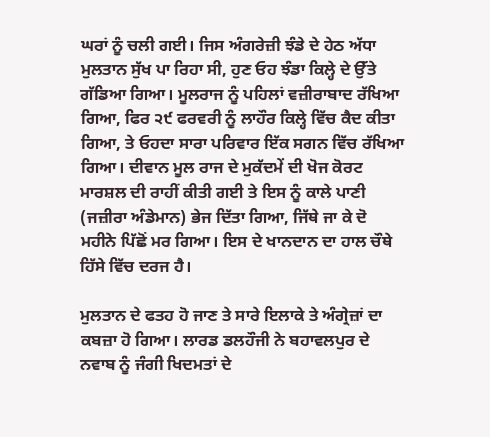ਘਰਾਂ ਨੂੰ ਚਲੀ ਗਈ। ਜਿਸ ਅੰਗਰੇਜ਼ੀ ਝੰਡੇ ਦੇ ਹੇਠ ਅੱਧਾ ਮੁਲਤਾਨ ਸੁੱਖ ਪਾ ਰਿਹਾ ਸੀ, ਹੁਣ ਓਹ ਝੰਡਾ ਕਿਲ੍ਹੇ ਦੇ ਉੱਤੇ ਗੱਡਿਆ ਗਿਆ। ਮੂਲਰਾਜ ਨੂੰ ਪਹਿਲਾਂ ਵਜ਼ੀਰਾਬਾਦ ਰੱਖਿਆ ਗਿਆ, ਫਿਰ ੨੯ ਫਰਵਰੀ ਨੂੰ ਲਾਹੌਰ ਕਿਲ੍ਹੇ ਵਿੱਚ ਕੈਦ ਕੀਤਾ ਗਿਆ, ਤੇ ਓਹਦਾ ਸਾਰਾ ਪਰਿਵਾਰ ਇੱਕ ਸਗਨ ਵਿੱਚ ਰੱਖਿਆ ਗਿਆ। ਦੀਵਾਨ ਮੂਲ ਰਾਜ ਦੇ ਮੁਕੱਦਮੇਂ ਦੀ ਖੋਜ ਕੋਰਟ ਮਾਰਸ਼ਲ ਦੀ ਰਾਹੀਂ ਕੀਤੀ ਗਈ ਤੇ ਇਸ ਨੂੰ ਕਾਲੇ ਪਾਣੀ (ਜਜ਼ੀਰਾ ਅੰਡੇਮਾਨ) ਭੇਜ ਦਿੱਤਾ ਗਿਆ, ਜਿੱਥੇ ਜਾ ਕੇ ਦੋ ਮਹੀਨੇ ਪਿੱਛੋਂ ਮਰ ਗਿਆ। ਇਸ ਦੇ ਖਾਨਦਾਨ ਦਾ ਹਾਲ ਚੌਥੇ ਹਿੱਸੇ ਵਿੱਚ ਦਰਜ ਹੈ।

ਮੁਲਤਾਨ ਦੇ ਫਤਹ ਹੋ ਜਾਣ ਤੇ ਸਾਰੇ ਇਲਾਕੇ ਤੇ ਅੰਗ੍ਰੇਜ਼ਾਂ ਦਾ ਕਬਜ਼ਾ ਹੋ ਗਿਆ। ਲਾਰਡ ਡਲਹੌਜੀ ਨੇ ਬਹਾਵਲਪੁਰ ਦੇ ਨਵਾਬ ਨੂੰ ਜੰਗੀ ਖਿਦਮਤਾਂ ਦੇ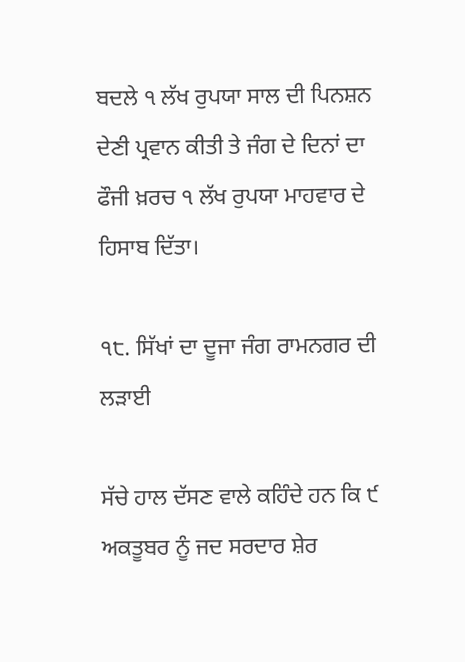ਬਦਲੇ ੧ ਲੱਖ ਰੁਪਯਾ ਸਾਲ ਦੀ ਪਿਨਸ਼ਨ ਦੇਣੀ ਪ੍ਰਵਾਨ ਕੀਤੀ ਤੇ ਜੰਗ ਦੇ ਦਿਨਾਂ ਦਾ ਫੌਜੀ ਖ਼ਰਚ ੧ ਲੱਖ ਰੁਪਯਾ ਮਾਹਵਾਰ ਦੇ ਹਿਸਾਬ ਦਿੱਤਾ।

੧੮. ਸਿੱਖਾਂ ਦਾ ਦੂਜਾ ਜੰਗ ਰਾਮਨਗਰ ਦੀ ਲੜਾਈ

ਸੱਚੇ ਹਾਲ ਦੱਸਣ ਵਾਲੇ ਕਹਿੰਦੇ ਹਨ ਕਿ ੯ ਅਕਤੂਬਰ ਨੂੰ ਜਦ ਸਰਦਾਰ ਸ਼ੇਰ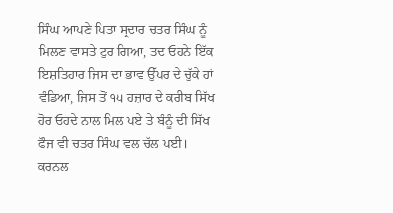ਸਿੰਘ ਆਪਣੇ ਪਿਤਾ ਸ੍ਰਦਾਰ ਚਤਰ ਸਿੰਘ ਨੂੰ ਮਿਲਣ ਵਾਸਤੇ ਟੁਰ ਗਿਆ, ਤਦ ਓਹਨੇ ਇੱਕ ਇਸ਼ਤਿਹਾਰ ਜਿਸ ਦਾ ਭਾਵ ਉੱਪਰ ਦੇ ਚੁੱਕੇ ਹਾਂ ਵੰਡਿਆ, ਜਿਸ ਤੋਂ ੧੫ ਹਜ਼ਾਰ ਦੇ ਕਰੀਬ ਸਿੱਖ ਹੋਰ ਓਹਦੇ ਨਾਲ ਮਿਲ ਪਏ ਤੇ ਬੰਨੂੰ ਦੀ ਸਿੱਖ ਫੌਜ ਵੀ ਚਤਰ ਸਿੰਘ ਵਲ ਚੱਲ ਪਈ। ਕਰਨਲ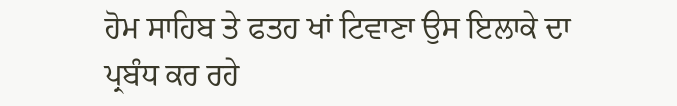ਹੋਮ ਸਾਹਿਬ ਤੇ ਫਤਹ ਖਾਂ ਟਿਵਾਣਾ ਉਸ ਇਲਾਕੇ ਦਾ ਪ੍ਰਬੰਧ ਕਰ ਰਹੇ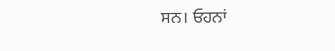ਸਨ। ਓਹਨਾਂ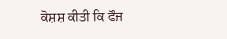ਕੋਸ਼ਸ਼ ਕੀਤੀ ਕਿ ਫੌਜ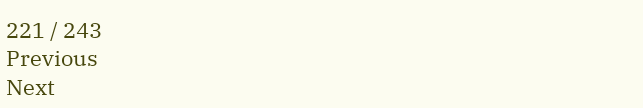221 / 243
Previous
Next